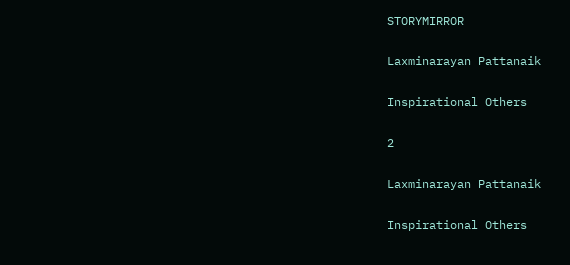STORYMIRROR

Laxminarayan Pattanaik

Inspirational Others

2

Laxminarayan Pattanaik

Inspirational Others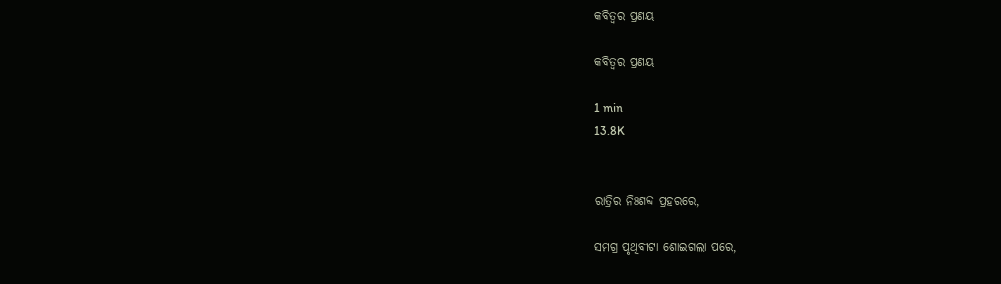କବିତ୍ଵର ପ୍ରଣୟ

କବିତ୍ଵର ପ୍ରଣୟ

1 min
13.8K


ରାତ୍ରିର ନିଃଶବ୍ଦ ପ୍ରହରରେ,

ସମଗ୍ର ପୃଥିବୀଟା ଶୋଇଗଲା ପରେ,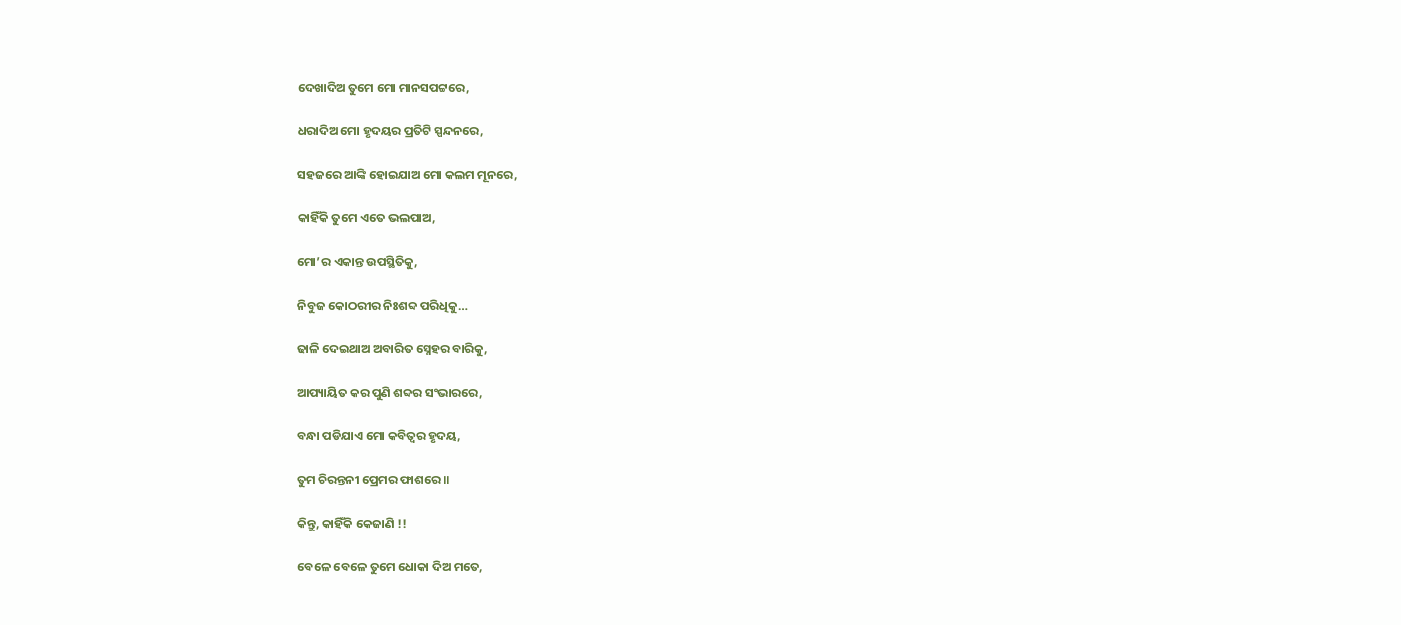ଦେଖାଦିଅ ତୁମେ ମୋ ମାନସପଟ୍ଟରେ,

ଧରାଦିଅ ମୋ ହୃଦୟର ପ୍ରତିଟି ସ୍ପନ୍ଦନରେ,

ସହଜରେ ଆଙ୍କି ହୋଇଯାଅ ମୋ କଲମ ମୂନରେ,

କାହିଁକି ତୁମେ ଏତେ ଭଲପାଅ,

ମୋ’ର ଏକାନ୍ତ ଉପସ୍ଥିତିକୁ,

ନିବୁଜ କୋଠରୀର ନିଃଶବ୍ଦ ପରିଧିକୁ…

ଢାଳି ଦେଇଥାଅ ଅବାରିତ ସ୍ନେହର ବାରିକୁ,

ଆପ୍ୟାୟିତ କର ପୁଣି ଶବ୍ଦର ସଂଭାରରେ,

ବନ୍ଧା ପଡିଯାଏ ମୋ କବିତ୍ଵର ହୃଦୟ,

ତୁମ ଚିରନ୍ତନୀ ପ୍ରେମର ଫାଶରେ ॥

କିନ୍ତୁ, କାହିଁକି କେଜାଣି !!

ବେଳେ ବେଳେ ତୁମେ ଧୋକା ଦିଅ ମତେ,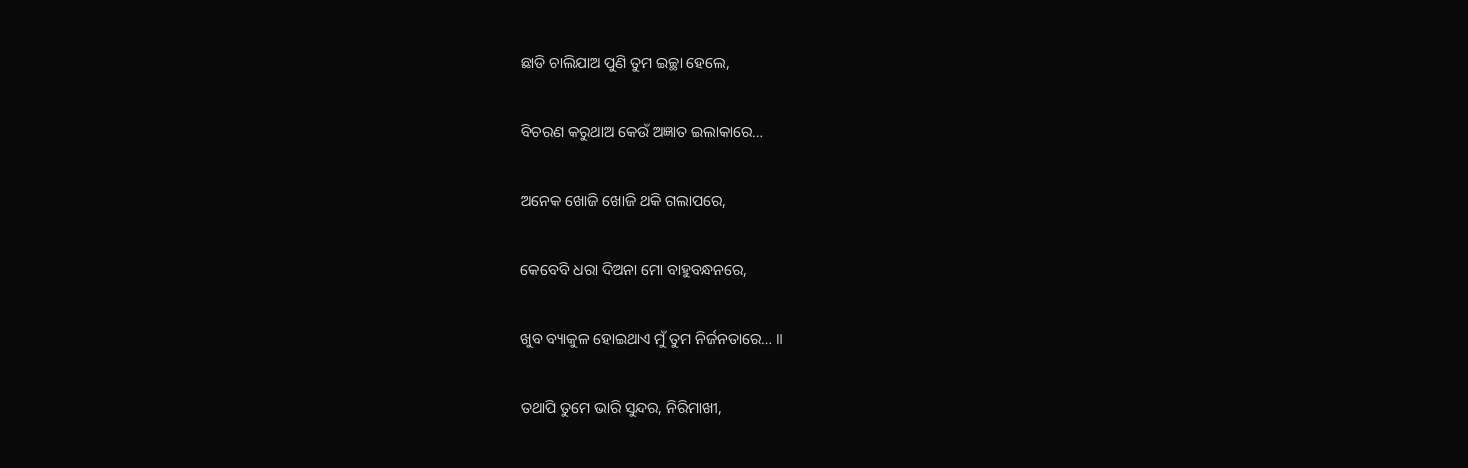ଛାଡି ଚାଲିଯାଅ ପୁଣି ତୁମ ଇଚ୍ଛା ହେଲେ,

ବିଚରଣ କରୁଥାଅ କେଉଁ ଅଜ୍ଞାତ ଇଲାକାରେ…

ଅନେକ ଖୋଜି ଖୋଜି ଥକି ଗଲାପରେ,

କେବେବି ଧରା ଦିଅନା ମୋ ବାହୁବନ୍ଧନରେ,

ଖୁବ ବ୍ୟାକୁଳ ହୋଇଥାଏ ମୁଁ ତୁମ ନିର୍ଜନତାରେ… ॥

ତଥାପି ତୁମେ ଭାରି ସୁନ୍ଦର, ନିରିମାଖୀ,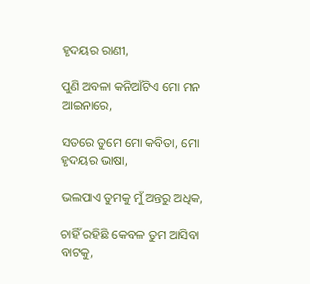ହୃଦୟର ରାଣୀ,

ପୁଣି ଅବଳା କନିଆଁଟିଏ ମୋ ମନ ଆଇନାରେ,

ସତରେ ତୁମେ ମୋ କବିତା, ମୋ ହୃଦୟର ଭାଷା,

ଭଲପାଏ ତୁମକୁ ମୁଁ ଅନ୍ତରୁ ଅଧିକ,

ଚାହିଁ ରହିଛି କେବଳ ତୁମ ଆସିବା ବାଟକୁ,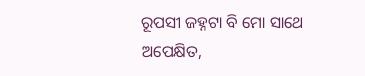ରୂପସୀ ଜହ୍ନଟା ବି ମୋ ସାଥେ ଅପେକ୍ଷିତ,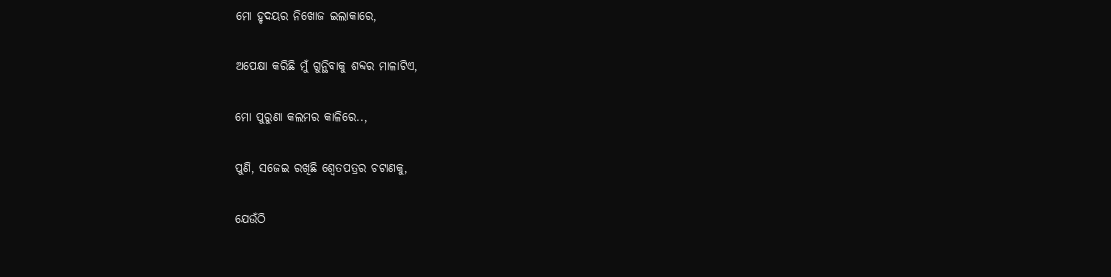ମୋ ହୃଦୟର ନିଖୋଜ ଇଲାକାରେ,

ଅପେକ୍ଷା କରିଛି ମୁଁ ଗୁନ୍ଥିବାକୁ ଶବ୍ଦର ମାଳାଟିଏ,

ମୋ ପୁରୁଣା କଲମର କାଳିରେ..,

ପୁଣି, ସଜେଇ ରଖିଛି ଶ୍ଵେତପତ୍ରର ଚଟାଣକୁ,

ଯେଉଁଠି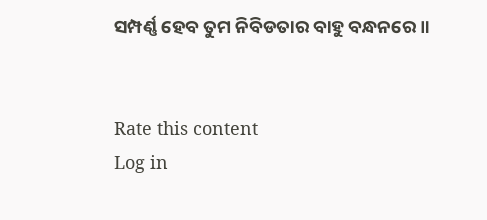ସମ୍ପର୍ଣ୍ଣ ହେବ ତୁମ ନିବିଡତାର ବାହୁ ବନ୍ଧନରେ ॥


Rate this content
Log in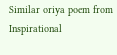Similar oriya poem from Inspirational